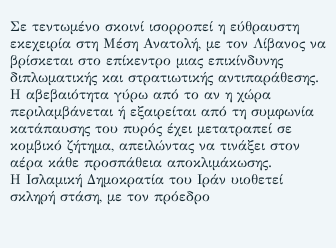Σε τεντωμένο σκοινί ισορροπεί η εύθραυστη εκεχειρία στη Μέση Ανατολή, με τον Λίβανος να βρίσκεται στο επίκεντρο μιας επικίνδυνης διπλωματικής και στρατιωτικής αντιπαράθεσης. Η αβεβαιότητα γύρω από το αν η χώρα περιλαμβάνεται ή εξαιρείται από τη συμφωνία κατάπαυσης του πυρός έχει μετατραπεί σε κομβικό ζήτημα, απειλώντας να τινάξει στον αέρα κάθε προσπάθεια αποκλιμάκωσης.
Η Ισλαμική Δημοκρατία του Ιράν υιοθετεί σκληρή στάση, με τον πρόεδρο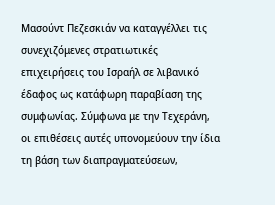Μασούντ Πεζεσκιάν να καταγγέλλει τις συνεχιζόμενες στρατιωτικές επιχειρήσεις του Ισραήλ σε λιβανικό έδαφος ως κατάφωρη παραβίαση της συμφωνίας. Σύμφωνα με την Τεχεράνη, οι επιθέσεις αυτές υπονομεύουν την ίδια τη βάση των διαπραγματεύσεων,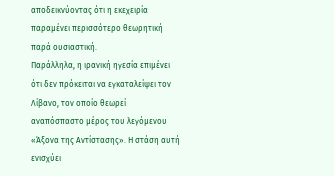αποδεικνύοντας ότι η εκεχειρία παραμένει περισσότερο θεωρητική παρά ουσιαστική.
Παράλληλα, η ιρανική ηγεσία επιμένει ότι δεν πρόκειται να εγκαταλείψει τον Λίβανο, τον οποίο θεωρεί αναπόσπαστο μέρος του λεγόμενου «Άξονα της Αντίστασης». Η στάση αυτή ενισχύει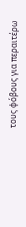τους φόβους για περαιτέρω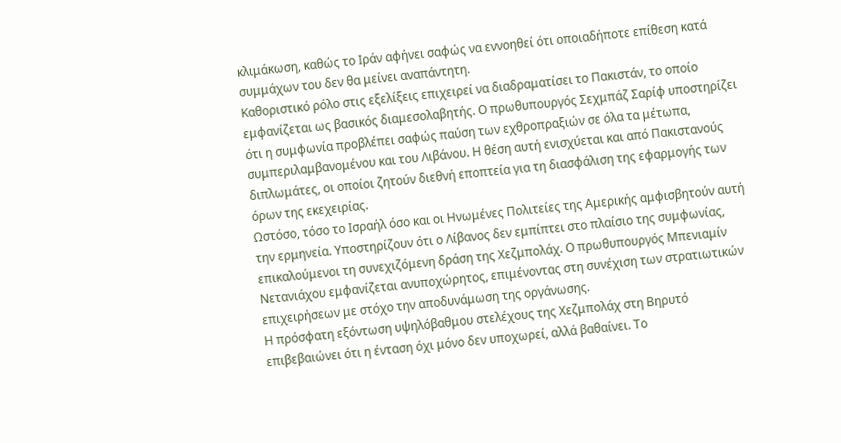κλιμάκωση, καθώς το Ιράν αφήνει σαφώς να εννοηθεί ότι οποιαδήποτε επίθεση κατά συμμάχων του δεν θα μείνει αναπάντητη.
Καθοριστικό ρόλο στις εξελίξεις επιχειρεί να διαδραματίσει το Πακιστάν, το οποίο εμφανίζεται ως βασικός διαμεσολαβητής. Ο πρωθυπουργός Σεχμπάζ Σαρίφ υποστηρίζει ότι η συμφωνία προβλέπει σαφώς παύση των εχθροπραξιών σε όλα τα μέτωπα, συμπεριλαμβανομένου και του Λιβάνου. Η θέση αυτή ενισχύεται και από Πακιστανούς διπλωμάτες, οι οποίοι ζητούν διεθνή εποπτεία για τη διασφάλιση της εφαρμογής των όρων της εκεχειρίας.
Ωστόσο, τόσο το Ισραήλ όσο και οι Ηνωμένες Πολιτείες της Αμερικής αμφισβητούν αυτή την ερμηνεία. Υποστηρίζουν ότι ο Λίβανος δεν εμπίπτει στο πλαίσιο της συμφωνίας, επικαλούμενοι τη συνεχιζόμενη δράση της Χεζμπολάχ. Ο πρωθυπουργός Μπενιαμίν Νετανιάχου εμφανίζεται ανυποχώρητος, επιμένοντας στη συνέχιση των στρατιωτικών επιχειρήσεων με στόχο την αποδυνάμωση της οργάνωσης.
Η πρόσφατη εξόντωση υψηλόβαθμου στελέχους της Χεζμπολάχ στη Βηρυτό επιβεβαιώνει ότι η ένταση όχι μόνο δεν υποχωρεί, αλλά βαθαίνει. Το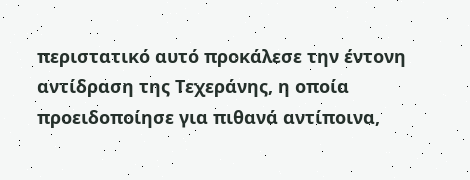περιστατικό αυτό προκάλεσε την έντονη αντίδραση της Τεχεράνης, η οποία προειδοποίησε για πιθανά αντίποινα,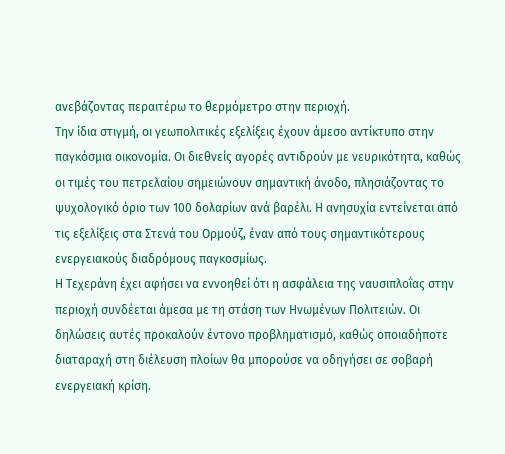ανεβάζοντας περαιτέρω το θερμόμετρο στην περιοχή.
Την ίδια στιγμή, οι γεωπολιτικές εξελίξεις έχουν άμεσο αντίκτυπο στην παγκόσμια οικονομία. Οι διεθνείς αγορές αντιδρούν με νευρικότητα, καθώς οι τιμές του πετρελαίου σημειώνουν σημαντική άνοδο, πλησιάζοντας το ψυχολογικό όριο των 100 δολαρίων ανά βαρέλι. Η ανησυχία εντείνεται από τις εξελίξεις στα Στενά του Ορμούζ, έναν από τους σημαντικότερους ενεργειακούς διαδρόμους παγκοσμίως.
Η Τεχεράνη έχει αφήσει να εννοηθεί ότι η ασφάλεια της ναυσιπλοΐας στην περιοχή συνδέεται άμεσα με τη στάση των Ηνωμένων Πολιτειών. Οι δηλώσεις αυτές προκαλούν έντονο προβληματισμό, καθώς οποιαδήποτε διαταραχή στη διέλευση πλοίων θα μπορούσε να οδηγήσει σε σοβαρή ενεργειακή κρίση.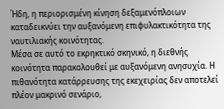Ήδη, η περιορισμένη κίνηση δεξαμενόπλοιων καταδεικνύει την αυξανόμενη επιφυλακτικότητα της ναυτιλιακής κοινότητας.
Μέσα σε αυτό το εκρηκτικό σκηνικό, η διεθνής κοινότητα παρακολουθεί με αυξανόμενη ανησυχία. Η πιθανότητα κατάρρευσης της εκεχειρίας δεν αποτελεί πλέον μακρινό σενάριο,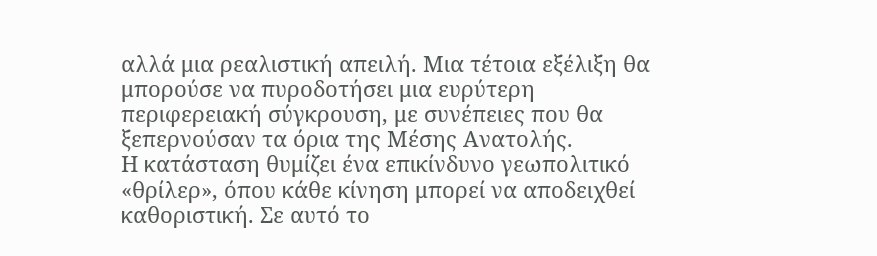αλλά μια ρεαλιστική απειλή. Μια τέτοια εξέλιξη θα μπορούσε να πυροδοτήσει μια ευρύτερη περιφερειακή σύγκρουση, με συνέπειες που θα ξεπερνούσαν τα όρια της Μέσης Ανατολής.
Η κατάσταση θυμίζει ένα επικίνδυνο γεωπολιτικό «θρίλερ», όπου κάθε κίνηση μπορεί να αποδειχθεί καθοριστική. Σε αυτό το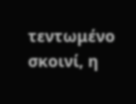τεντωμένο σκοινί, η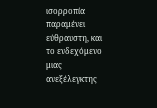ισορροπία παραμένει εύθραυστη, και το ενδεχόμενο μιας ανεξέλεγκτης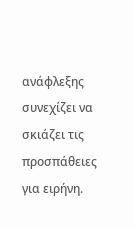ανάφλεξης συνεχίζει να σκιάζει τις προσπάθειες για ειρήνη.